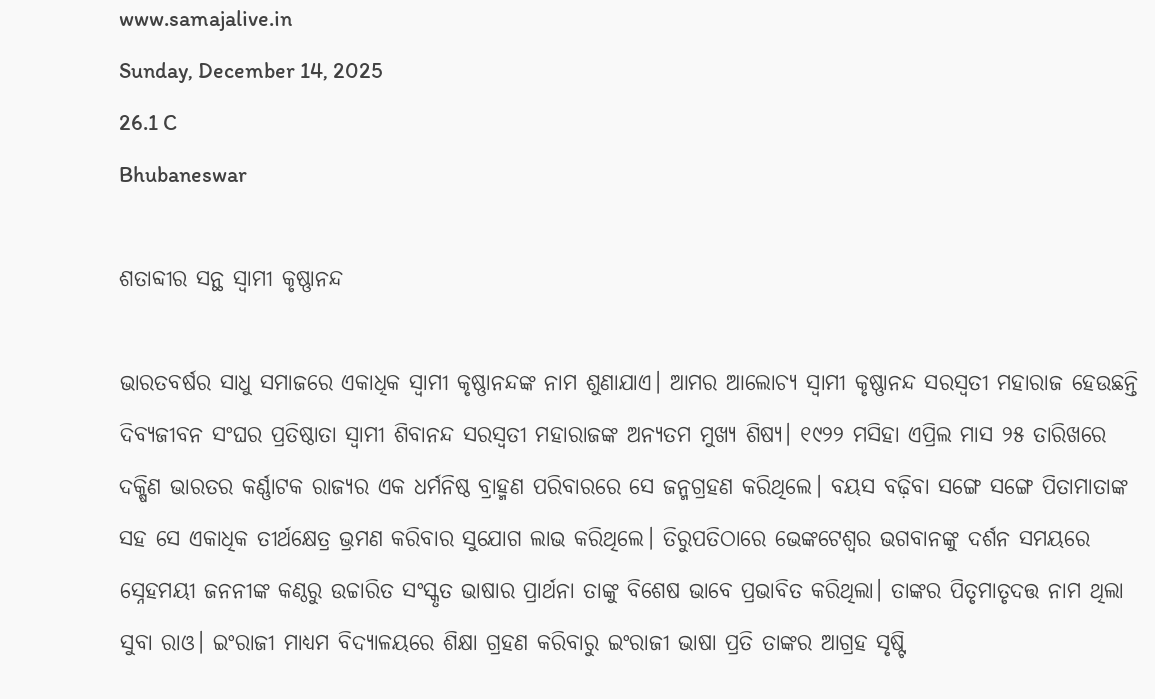www.samajalive.in
Sunday, December 14, 2025
26.1 C
Bhubaneswar

ଶତାବ୍ଦୀର ସନ୍ଥ ସ୍ବାମୀ କୃଷ୍ଣାନନ୍ଦ

ଭାରତବର୍ଷର ସାଧୁ ସମାଜରେ ଏକାଧିକ ସ୍ବାମୀ କୃଷ୍ଣାନନ୍ଦଙ୍କ ନାମ ଶୁଣାଯାଏ। ଆମର ଆଲୋଚ୍ୟ ସ୍ବାମୀ କୃଷ୍ଣାନନ୍ଦ ସରସ୍ବତୀ ମହାରାଜ ହେଉଛନ୍ତି ଦିବ୍ୟଜୀବନ ସଂଘର ପ୍ରତିଷ୍ଠାତା ସ୍ବାମୀ ଶିବାନନ୍ଦ ସରସ୍ବତୀ ମହାରାଜଙ୍କ ଅନ୍ୟତମ ମୁଖ୍ୟ ଶିଷ୍ୟ। ୧୯୨୨ ମସିହା ଏପ୍ରିଲ ମାସ ୨୫ ତାରିଖରେ ଦକ୍ଷିଣ ଭାରତର କର୍ଣ୍ଣାଟକ ରାଜ୍ୟର ଏକ ଧର୍ମନିଷ୍ଠ ବ୍ରାହ୍ମଣ ପରିବାରରେ ସେ ଜନ୍ମଗ୍ରହଣ କରିଥିଲେ। ବୟସ ବଢ଼ିବା ସଙ୍ଗେ ସଙ୍ଗେ ପିତାମାତାଙ୍କ ସହ ସେ ଏକାଧିକ ତୀର୍ଥକ୍ଷେତ୍ର ଭ୍ରମଣ କରିବାର ସୁଯୋଗ ଲାଭ କରିଥିଲେ। ତିରୁପତିଠାରେ ଭେଙ୍କଟେଶ୍ବର ଭଗବାନଙ୍କୁ ଦର୍ଶନ ସମୟରେ ସ୍ନେହମୟୀ ଜନନୀଙ୍କ କଣ୍ଠରୁ ଉଚ୍ଚାରିତ ସଂସ୍କୃତ ଭାଷାର ପ୍ରାର୍ଥନା ତାଙ୍କୁ ବିଶେଷ ଭାବେ ପ୍ରଭାବିତ କରିଥିଲା। ତାଙ୍କର ପିତୃମାତୃଦତ୍ତ ନାମ ଥିଲା ସୁବା ରାଓ। ଇଂରାଜୀ ମାଧ୍ୟମ ବିଦ୍ୟାଳୟରେ ଶିକ୍ଷା ଗ୍ରହଣ କରିବାରୁ ଇଂରାଜୀ ଭାଷା ପ୍ରତି ତାଙ୍କର ଆଗ୍ରହ ସୃଷ୍ଟି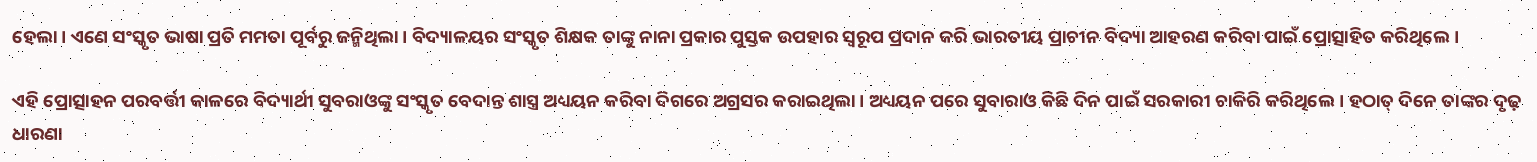ହେଲା। ଏଣେ ସଂସ୍କୃତ ଭାଷା ପ୍ରତି ମମତା ପୂର୍ବରୁ ଜନ୍ମିଥିଲା। ବିଦ୍ୟାଳୟର ସଂସ୍କୃତ ଶିକ୍ଷକ ତାଙ୍କୁ ନାନା ପ୍ରକାର ପୁସ୍ତକ ଉପହାର ସ୍ବରୂପ ପ୍ରଦାନ କରି ଭାରତୀୟ ପ୍ରାଚୀନ ବିଦ୍ୟା ଆହରଣ କରିବା ପାଇଁ ପ୍ରୋତ୍ସାହିତ କରିଥିଲେ।

ଏହି ପ୍ରୋତ୍ସାହନ ପରବର୍ତ୍ତୀ କାଳରେ ବିଦ୍ୟାର୍ଥୀ ସୁବରାଓଙ୍କୁ ସଂସ୍କୃତ ବେଦାନ୍ତ ଶାସ୍ତ୍ର ଅଧ୍ୟୟନ କରିବା ଦିଗରେ ଅଗ୍ରସର କରାଇଥିଲା। ଅଧ୍ୟୟନ ପରେ ସୁବାରାଓ କିଛି ଦିନ ପାଇଁ ସରକାରୀ ଚାକିରି କରିଥିଲେ। ହଠାତ୍‌ ଦିନେ ତାଙ୍କର ଦୃଢ଼ ଧାରଣା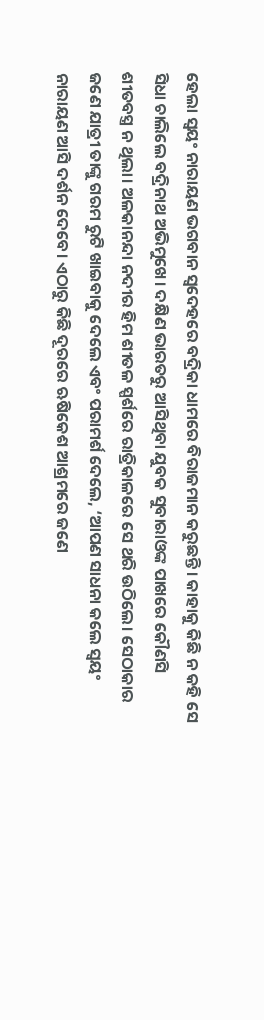ହେଲା ସ୍ବୟଂ ନାରାୟଣ ଭଗବାନ ସ୍ବଦେହରେ ବଦ୍ରିକା ଧାମରେ ବିରାଜମାନ କରୁଛନ୍ତି। କାହାକୁ କିଛି ନ କହି ସେ ସିଧା ଚାଲିଲେ ବଦ୍ରିନାଥ ଅଭିମୁଖେ। ଦକ୍ଷିଣ ଭାରତରୁ ଆସିଥିବା ଯୁବକ ସୁବାରାଓଙ୍କ ପାଖରେ କୌଣସି ଶୀତବସ୍ତ୍ର ନ ଥିଲା। ଅଳକାନନ୍ଦା ନଦୀର ହିମ ଶୀତଳ ସ୍ପର୍ଶରେ ରାତ୍ରିକାଳରେ ସେ ଥରି ଉଠିଲେ। ସେଠାକାର ଜଣେ ଯାତ୍ରୀ ତାଙ୍କୁ ଗରମ ରୁଟି ଖାଇବାକୁ ଦେଲେ ଏବଂ ପରାମର୍ଶ ଦେଲେ, ‘ଆପଣ ସାଧନା କଲେ ସ୍ବୟଂ ନାରାୟଣ ଆସି ଦର୍ଶନ ଦେବେ। ଏଠାରୁ କିଛି ଦୂରରେ ଋଷିକେଶ ଆଶ୍ରମରେ ଜଣେ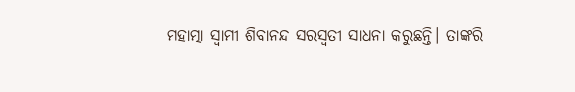ମହାତ୍ମା ସ୍ବାମୀ ଶିବାନନ୍ଦ ସରସ୍ବତୀ ସାଧନା କରୁଛନ୍ତି। ତାଙ୍କରି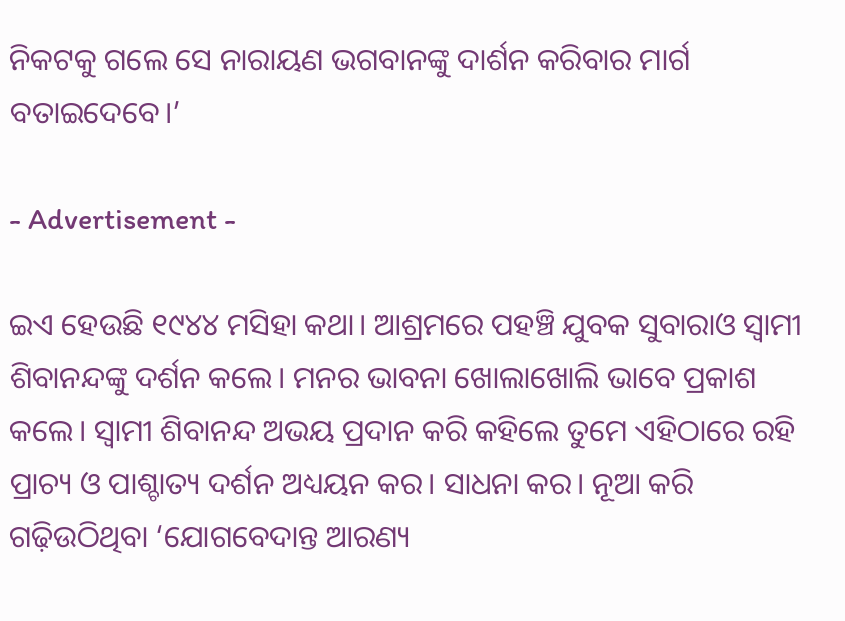ନିକଟକୁ ଗଲେ ସେ ନାରାୟଣ ଭଗବାନଙ୍କୁ ଦାର୍ଶନ କରିବାର ମାର୍ଗ ବତାଇଦେବେ।’

- Advertisement -

ଇଏ ହେଉଛି ୧୯୪୪ ମସିହା କଥା। ଆଶ୍ରମରେ ପହଞ୍ଚି ଯୁବକ ସୁବାରାଓ ସ୍ବାମୀ ଶିବାନନ୍ଦଙ୍କୁ ଦର୍ଶନ କଲେ। ମନର ଭାବନା ଖୋଲାଖୋଲି ଭାବେ ପ୍ରକାଶ କଲେ। ସ୍ବାମୀ ଶିବାନନ୍ଦ ଅଭୟ ପ୍ରଦାନ କରି କହିଲେ ତୁମେ ଏହିଠାରେ ରହି ପ୍ରାଚ୍ୟ ଓ ପାଶ୍ଚାତ୍ୟ ଦର୍ଶନ ଅଧ୍ୟୟନ କର। ସାଧନା କର। ନୂଆ କରି ଗଢ଼ିଉଠିଥିବା ‘ଯୋଗବେଦାନ୍ତ ଆରଣ୍ୟ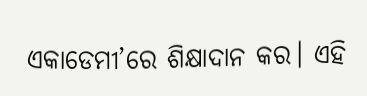ଏକାଡେମୀ’ରେ ଶିକ୍ଷାଦାନ କର। ଏହି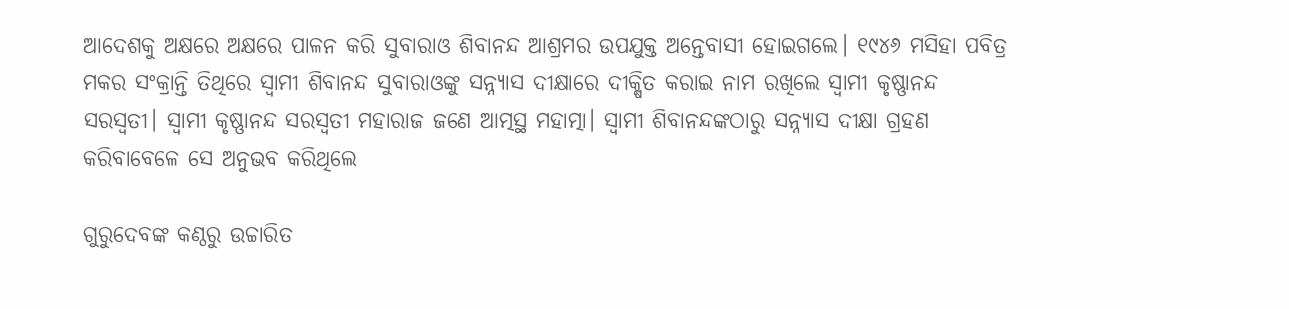ଆଦେଶକୁ ଅକ୍ଷରେ ଅକ୍ଷରେ ପାଳନ କରି ସୁବାରାଓ ଶିବାନନ୍ଦ ଆଶ୍ରମର ଉପଯୁକ୍ତ ଅନ୍ତେବାସୀ ହୋଇଗଲେ। ୧୯୪୬ ମସିହା ପବିତ୍ର ମକର ସଂକ୍ରାନ୍ତି ତିଥିରେ ସ୍ବାମୀ ଶିବାନନ୍ଦ ସୁବାରାଓଙ୍କୁ ସନ୍ନ୍ୟାସ ଦୀକ୍ଷାରେ ଦୀକ୍ଷିତ କରାଇ ନାମ ରଖିଲେ ସ୍ବାମୀ କୃଷ୍ଣାନନ୍ଦ ସରସ୍ବତୀ। ସ୍ବାମୀ କୃଷ୍ଣାନନ୍ଦ ସରସ୍ବତୀ ମହାରାଜ ଜଣେ ଆତ୍ମସ୍ଥ ମହାତ୍ମା। ସ୍ବାମୀ ଶିବାନନ୍ଦଙ୍କଠାରୁ ସନ୍ନ୍ୟାସ ଦୀକ୍ଷା ଗ୍ରହଣ କରିବାବେଳେ ସେ ଅନୁଭବ କରିଥିଲେ

ଗୁରୁଦେବଙ୍କ କଣ୍ଠରୁ ଉଚ୍ଚାରିତ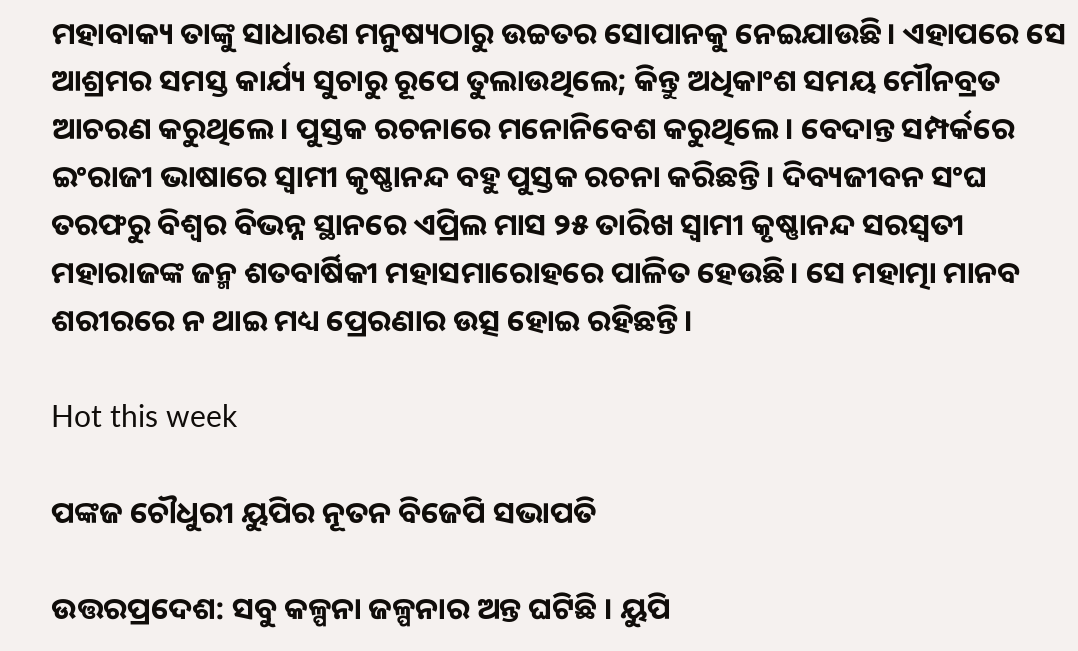ମହାବାକ୍ୟ ତାଙ୍କୁ ସାଧାରଣ ମନୁଷ୍ୟଠାରୁ ଉଚ୍ଚତର ସୋପାନକୁ ନେଇଯାଉଛି। ଏହାପରେ ସେ ଆଶ୍ରମର ସମସ୍ତ କାର୍ଯ୍ୟ ସୁଚାରୁ ରୂପେ ତୁଲାଉଥିଲେ; କିନ୍ତୁ ଅଧିକାଂଶ ସମୟ ମୌନବ୍ରତ ଆଚରଣ କରୁଥିଲେ। ପୁସ୍ତକ ରଚନାରେ ମନୋନିବେଶ କରୁଥିଲେ। ବେଦାନ୍ତ ସମ୍ପର୍କରେ ଇଂରାଜୀ ଭାଷାରେ ସ୍ବାମୀ କୃଷ୍ଣାନନ୍ଦ ବହୁ ପୁସ୍ତକ ରଚନା କରିଛନ୍ତି। ଦିବ୍ୟଜୀବନ ସଂଘ ତରଫରୁ ବିଶ୍ବର ବିଭନ୍ନ ସ୍ଥାନରେ ଏପ୍ରିଲ ମାସ ୨୫ ତାରିଖ ସ୍ବାମୀ କୃଷ୍ଣାନନ୍ଦ ସରସ୍ବତୀ ମହାରାଜଙ୍କ ଜନ୍ମ ଶତବାର୍ଷିକୀ ମହାସମାରୋହରେ ପାଳିତ ହେଉଛି। ସେ ମହାତ୍ମା ମାନବ ଶରୀରରେ ନ ଥାଇ ମଧ୍ୟ ପ୍ରେରଣାର ଉତ୍ସ ହୋଇ ରହିଛନ୍ତି।

Hot this week

ପଙ୍କଜ ଚୌଧୁରୀ ୟୁପିର ନୂତନ ବିଜେପି ସଭାପତି

ଉତ୍ତରପ୍ରଦେଶ: ସବୁ କଳ୍ପନା ଜଳ୍ପନାର ଅନ୍ତ ଘଟିଛି । ୟୁପି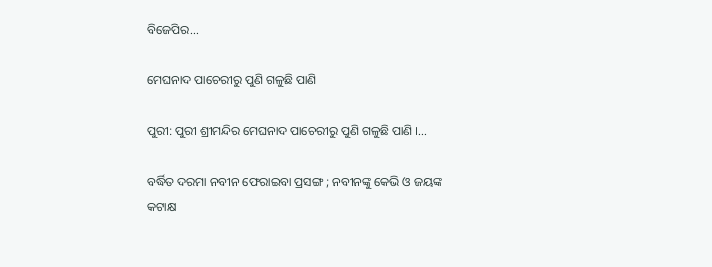ବିଜେପିର...

ମେଘନାଦ ପାଚେରୀରୁ ପୁଣି ଗଳୁଛି ପାଣି

ପୁରୀ: ପୁରୀ ଶ୍ରୀମନ୍ଦିର ମେଘନାଦ ପାଚେରୀରୁ ପୁଣି ଗଳୁଛି ପାଣି ।...

ବର୍ଦ୍ଧିତ ଦରମା ନବୀନ ଫେରାଇବା ପ୍ରସଙ୍ଗ ; ନବୀନଙ୍କୁ କେଭି ଓ ଜୟଙ୍କ କଟାକ୍ଷ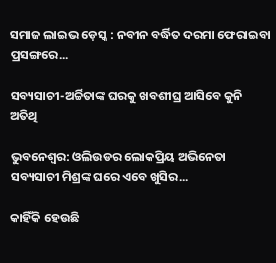ସମାଜ ଲାଇଭ ଡ଼େସ୍କ : ନବୀନ ବର୍ଦ୍ଧିତ ଦରମା ଫେରାଇବା ପ୍ରସଙ୍ଗରେ...

ସବ୍ୟସାଚୀ-ଅର୍ଚ୍ଚିତାଙ୍କ ଘରକୁ ଖବଶୀଘ୍ର ଆସିବେ କୁନି ଅତିଥି

ଭୁବନେଶ୍ୱର: ଓଲିଉଡର ଲୋକପ୍ରିୟ ଅଭିନେତା ସବ୍ୟସାଚୀ ମିଶ୍ରଙ୍କ ଘରେ ଏବେ ଖୁସିର...

କାହିଁକି ହେଉଛି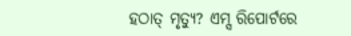ହଠାତ୍‌ ମୃତ୍ୟୁ? ଏମ୍ସ ରିପୋର୍ଟରେ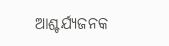ଆଶ୍ଚର୍ଯ୍ୟଜନକ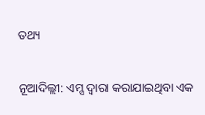ତଥ୍ୟ

ନୂଆଦିଲ୍ଲୀ: ଏମ୍ସ ଦ୍ୱାରା କରାଯାଇଥିବା ଏକ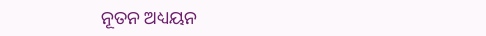ନୂତନ ଅଧ୍ୟୟନ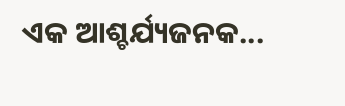ଏକ ଆଶ୍ଚର୍ଯ୍ୟଜନକ...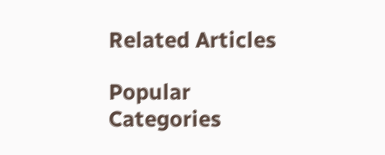Related Articles

Popular Categories